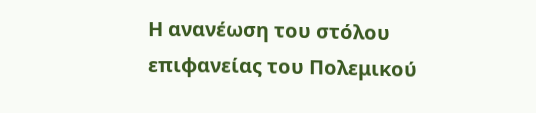Η ανανέωση του στόλου επιφανείας του Πολεμικού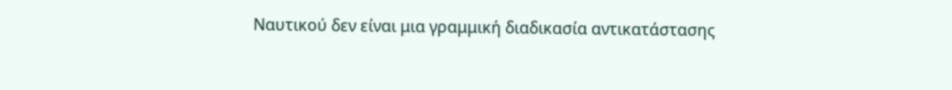Ναυτικού δεν είναι μια γραμμική διαδικασία αντικατάστασης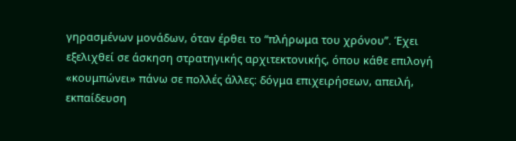γηρασμένων μονάδων, όταν έρθει το “πλήρωμα του χρόνου”. Έχει εξελιχθεί σε άσκηση στρατηγικής αρχιτεκτονικής, όπου κάθε επιλογή «κουμπώνει» πάνω σε πολλές άλλες: δόγμα επιχειρήσεων, απειλή, εκπαίδευση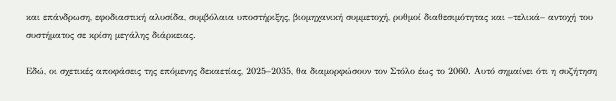και επάνδρωση, εφοδιαστική αλυσίδα, συμβόλαια υποστήριξης, βιομηχανική συμμετοχή, ρυθμοί διαθεσιμότητας και –τελικά– αντοχή του συστήματος σε κρίση μεγάλης διάρκειας.

Εδώ, οι σχετικές αποφάσεις της επόμενης δεκαετίας, 2025–2035, θα διαμορφώσουν τον Στόλο έως το 2060. Αυτό σημαίνει ότι η συζήτηση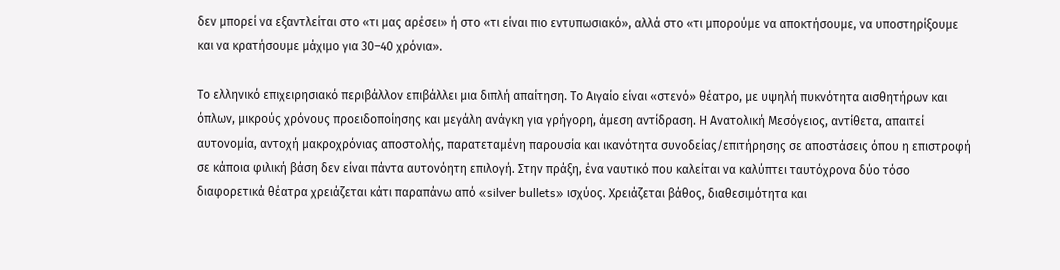δεν μπορεί να εξαντλείται στο «τι μας αρέσει» ή στο «τι είναι πιο εντυπωσιακό», αλλά στο «τι μπορούμε να αποκτήσουμε, να υποστηρίξουμε και να κρατήσουμε μάχιμο για 30–40 χρόνια».

Το ελληνικό επιχειρησιακό περιβάλλον επιβάλλει μια διπλή απαίτηση. Το Αιγαίο είναι «στενό» θέατρο, με υψηλή πυκνότητα αισθητήρων και όπλων, μικρούς χρόνους προειδοποίησης και μεγάλη ανάγκη για γρήγορη, άμεση αντίδραση. Η Ανατολική Μεσόγειος, αντίθετα, απαιτεί αυτονομία, αντοχή μακροχρόνιας αποστολής, παρατεταμένη παρουσία και ικανότητα συνοδείας/επιτήρησης σε αποστάσεις όπου η επιστροφή σε κάποια φιλική βάση δεν είναι πάντα αυτονόητη επιλογή. Στην πράξη, ένα ναυτικό που καλείται να καλύπτει ταυτόχρονα δύο τόσο διαφορετικά θέατρα χρειάζεται κάτι παραπάνω από «silver bullets» ισχύος. Χρειάζεται βάθος, διαθεσιμότητα και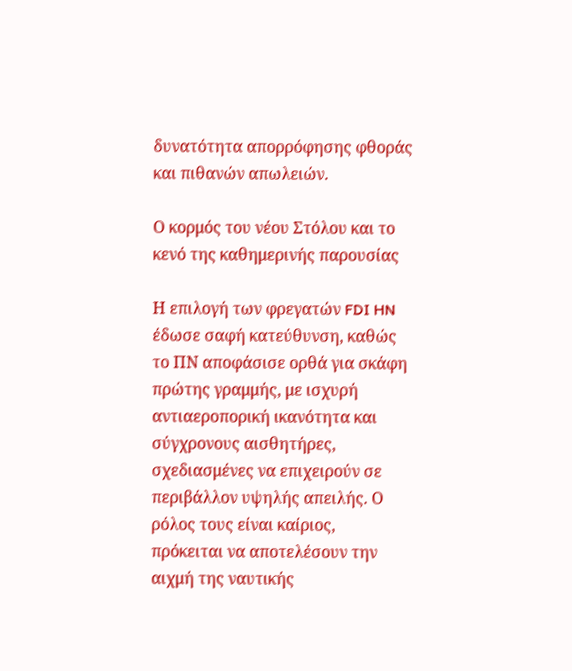δυνατότητα απορρόφησης φθοράς και πιθανών απωλειών.

Ο κορμός του νέου Στόλου και το κενό της καθημερινής παρουσίας

Η επιλογή των φρεγατών FDI HN έδωσε σαφή κατεύθυνση, καθώς το ΠΝ αποφάσισε ορθά για σκάφη πρώτης γραμμής, με ισχυρή αντιαεροπορική ικανότητα και σύγχρονους αισθητήρες, σχεδιασμένες να επιχειρούν σε περιβάλλον υψηλής απειλής. Ο ρόλος τους είναι καίριος, πρόκειται να αποτελέσουν την αιχμή της ναυτικής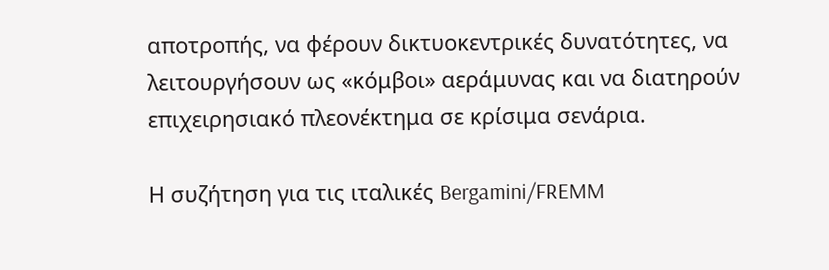αποτροπής, να φέρουν δικτυοκεντρικές δυνατότητες, να λειτουργήσουν ως «κόμβοι» αεράμυνας και να διατηρούν επιχειρησιακό πλεονέκτημα σε κρίσιμα σενάρια.

Η συζήτηση για τις ιταλικές Bergamini/FREMM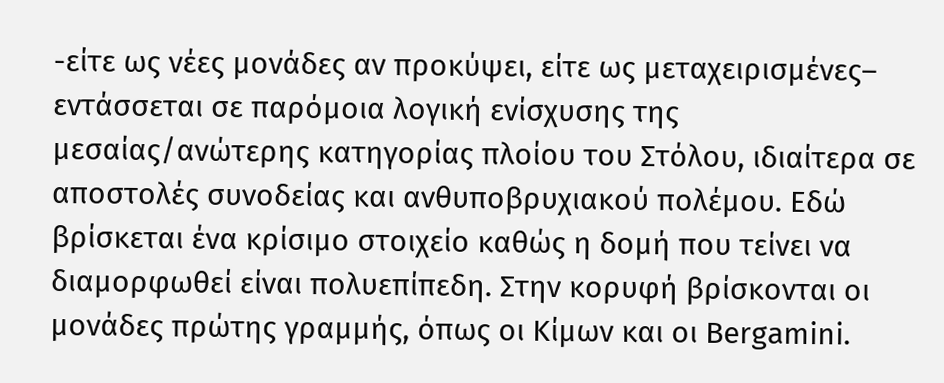-είτε ως νέες μονάδες αν προκύψει, είτε ως μεταχειρισμένες– εντάσσεται σε παρόμοια λογική ενίσχυσης της μεσαίας/ανώτερης κατηγορίας πλοίου του Στόλου, ιδιαίτερα σε αποστολές συνοδείας και ανθυποβρυχιακού πολέμου. Εδώ βρίσκεται ένα κρίσιμο στοιχείο καθώς η δομή που τείνει να διαμορφωθεί είναι πολυεπίπεδη. Στην κορυφή βρίσκονται οι μονάδες πρώτης γραμμής, όπως οι Κίμων και οι Bergamini.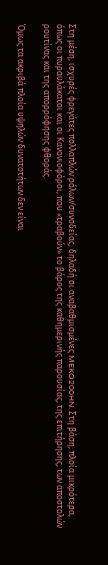Στη μέση, ισχυρές φρεγάτες πολλαπλών ρόλων/συνοδείας, δηλαδή οι αναβαθμισμένες MEKO200HN. Στη βάση, πλοία μικρότερα, όπως οι πυραυλάκατοι και οι Κανονιοφόροι, που «τραβούν» το βάρος της καθημερινής παρουσίας, της επιτήρησης, των αποστολών ρουτίνας και της απορρόφησης φθοράς.

Όμως τα ακριβά πλοία υψηλών δυνατοτήτων δεν είναι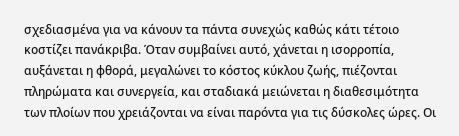σχεδιασμένα για να κάνουν τα πάντα συνεχώς καθώς κάτι τέτοιο κοστίζει πανάκριβα. Όταν συμβαίνει αυτό, χάνεται η ισορροπία, αυξάνεται η φθορά, μεγαλώνει το κόστος κύκλου ζωής, πιέζονται πληρώματα και συνεργεία, και σταδιακά μειώνεται η διαθεσιμότητα των πλοίων που χρειάζονται να είναι παρόντα για τις δύσκολες ώρες. Οι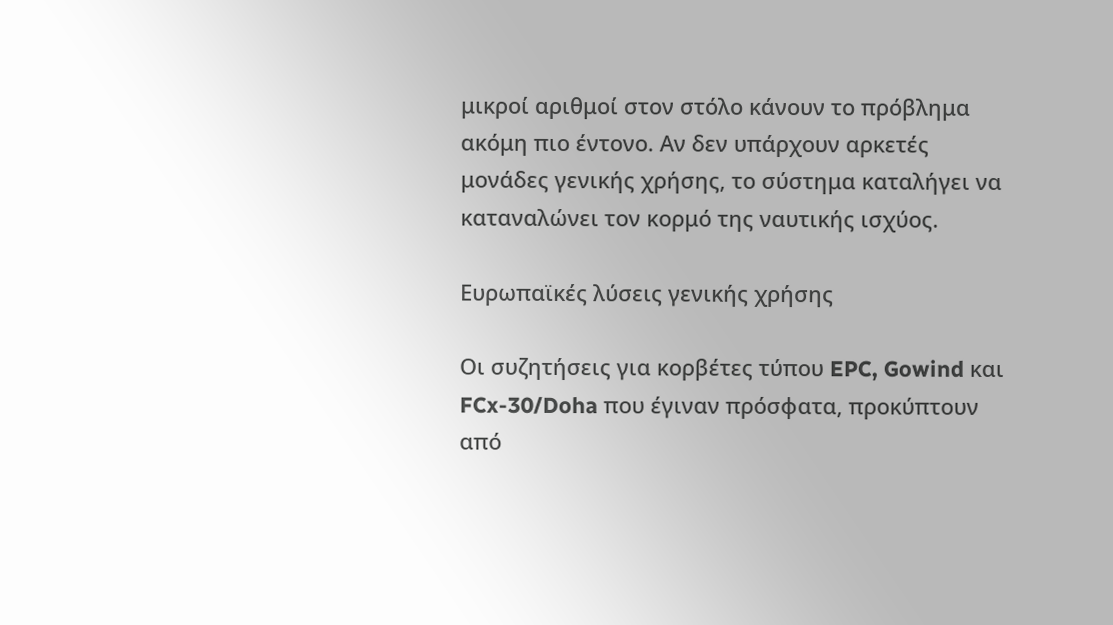μικροί αριθμοί στον στόλο κάνουν το πρόβλημα ακόμη πιο έντονο. Αν δεν υπάρχουν αρκετές μονάδες γενικής χρήσης, το σύστημα καταλήγει να καταναλώνει τον κορμό της ναυτικής ισχύος.

Ευρωπαϊκές λύσεις γενικής χρήσης

Οι συζητήσεις για κορβέτες τύπου EPC, Gowind και FCx-30/Doha που έγιναν πρόσφατα, προκύπτουν από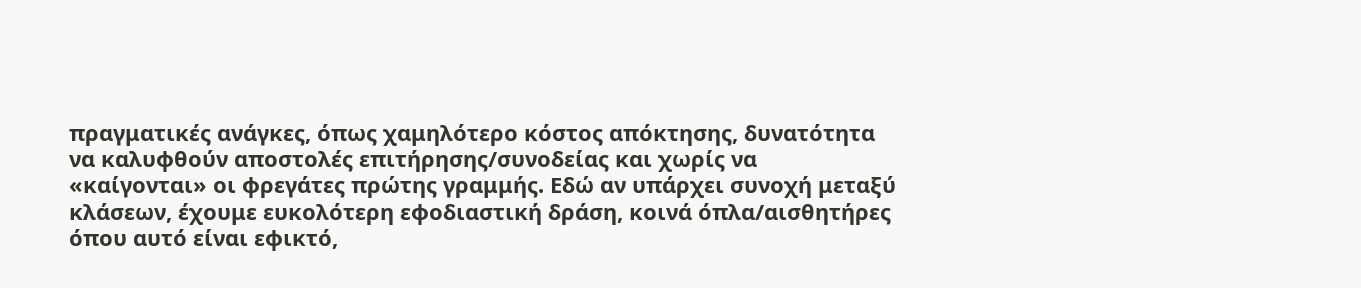πραγματικές ανάγκες, όπως χαμηλότερο κόστος απόκτησης, δυνατότητα να καλυφθούν αποστολές επιτήρησης/συνοδείας και χωρίς να «καίγονται» οι φρεγάτες πρώτης γραμμής. Εδώ αν υπάρχει συνοχή μεταξύ κλάσεων, έχουμε ευκολότερη εφοδιαστική δράση, κοινά όπλα/αισθητήρες όπου αυτό είναι εφικτό,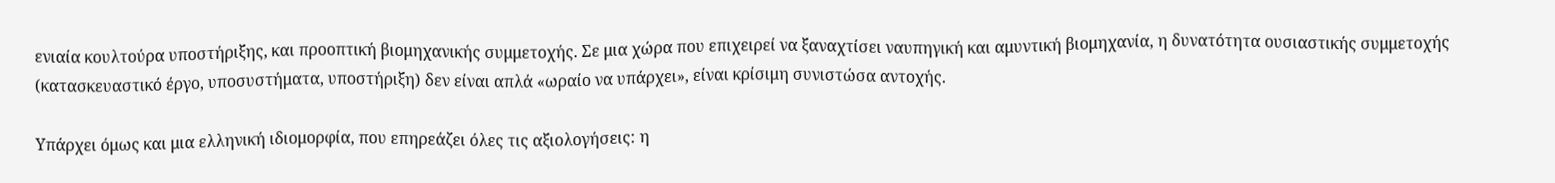ενιαία κουλτούρα υποστήριξης, και προοπτική βιομηχανικής συμμετοχής. Σε μια χώρα που επιχειρεί να ξαναχτίσει ναυπηγική και αμυντική βιομηχανία, η δυνατότητα ουσιαστικής συμμετοχής (κατασκευαστικό έργο, υποσυστήματα, υποστήριξη) δεν είναι απλά «ωραίο να υπάρχει», είναι κρίσιμη συνιστώσα αντοχής.

Υπάρχει όμως και μια ελληνική ιδιομορφία, που επηρεάζει όλες τις αξιολογήσεις: η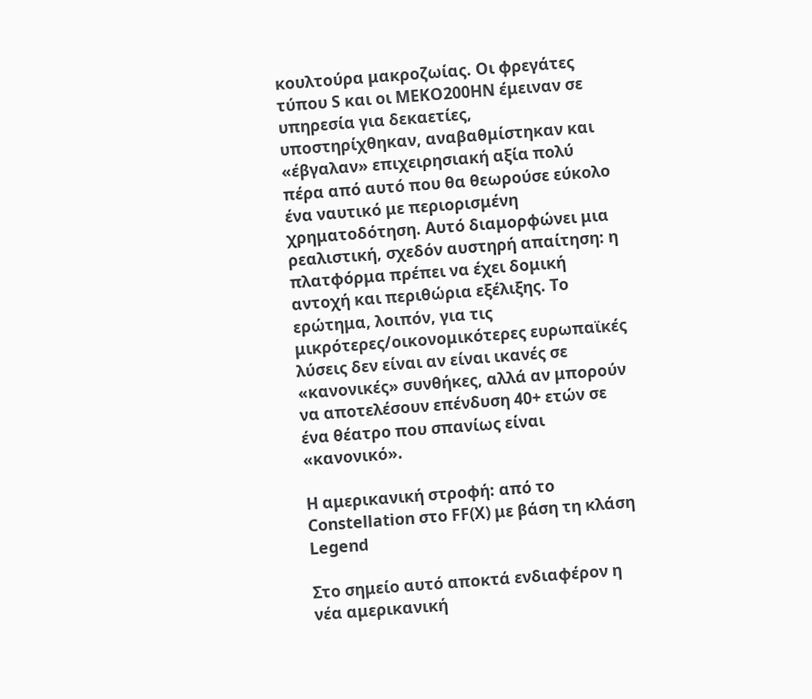κουλτούρα μακροζωίας. Οι φρεγάτες τύπου S και οι MEKO200HN έμειναν σε υπηρεσία για δεκαετίες, υποστηρίχθηκαν, αναβαθμίστηκαν και «έβγαλαν» επιχειρησιακή αξία πολύ πέρα από αυτό που θα θεωρούσε εύκολο ένα ναυτικό με περιορισμένη χρηματοδότηση. Αυτό διαμορφώνει μια ρεαλιστική, σχεδόν αυστηρή απαίτηση: η πλατφόρμα πρέπει να έχει δομική αντοχή και περιθώρια εξέλιξης. Το ερώτημα, λοιπόν, για τις μικρότερες/οικονομικότερες ευρωπαϊκές λύσεις δεν είναι αν είναι ικανές σε «κανονικές» συνθήκες, αλλά αν μπορούν να αποτελέσουν επένδυση 40+ ετών σε ένα θέατρο που σπανίως είναι «κανονικό».

Η αμερικανική στροφή: από το Constellation στο FF(X) με βάση τη κλάση Legend

Στο σημείο αυτό αποκτά ενδιαφέρον η νέα αμερικανική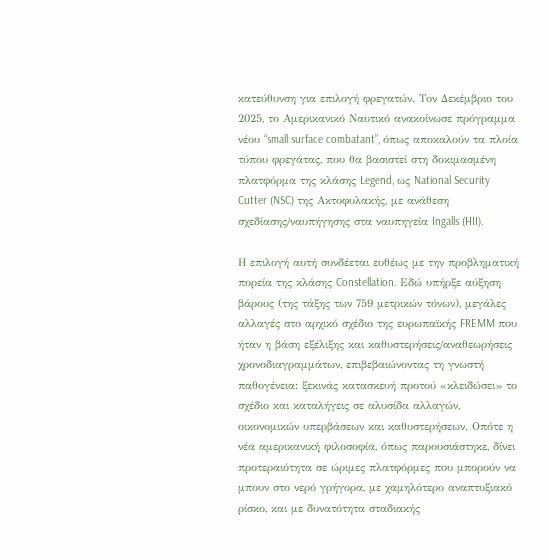κατεύθυνση για επιλογή φρεγατών. Τον Δεκέμβριο του 2025, το Αμερικανικό Ναυτικό ανακοίνωσε πρόγραμμα νέου “small surface combatant”, όπως αποκαλούν τα πλοία τύπου φρεγάτας, που θα βασιστεί στη δοκιμασμένη πλατφόρμα της κλάσης Legend, ως National Security Cutter (NSC) της Ακτοφυλακής, με ανάθεση σχεδίασης/ναυπήγησης στα ναυπηγεία Ingalls (HII).

Η επιλογή αυτή συνδέεται ευθέως με την προβληματική πορεία της κλάσης Constellation. Εδώ υπήρξε αύξηση βάρους (της τάξης των 759 μετρικών τόνων), μεγάλες αλλαγές στο αρχικό σχέδιο της ευρωπαϊκής FREMM που ήταν η βάση εξέλιξης και καθυστερήσεις/αναθεωρήσεις χρονοδιαγραμμάτων, επιβεβαιώνοντας τη γνωστή παθογένεια: ξεκινάς κατασκευή προτού «κλειδώσει» το σχέδιο και καταλήγεις σε αλυσίδα αλλαγών, οικονομικών υπερβάσεων και καθυστερήσεων. Οπότε η νέα αμερικανική φιλοσοφία, όπως παρουσιάστηκε, δίνει προτεραιότητα σε ώριμες πλατφόρμες που μπορούν να μπουν στο νερό γρήγορα, με χαμηλότερο αναπτυξιακό ρίσκο, και με δυνατότητα σταδιακής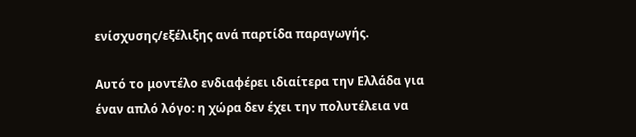ενίσχυσης/εξέλιξης ανά παρτίδα παραγωγής.

Αυτό το μοντέλο ενδιαφέρει ιδιαίτερα την Ελλάδα για έναν απλό λόγο: η χώρα δεν έχει την πολυτέλεια να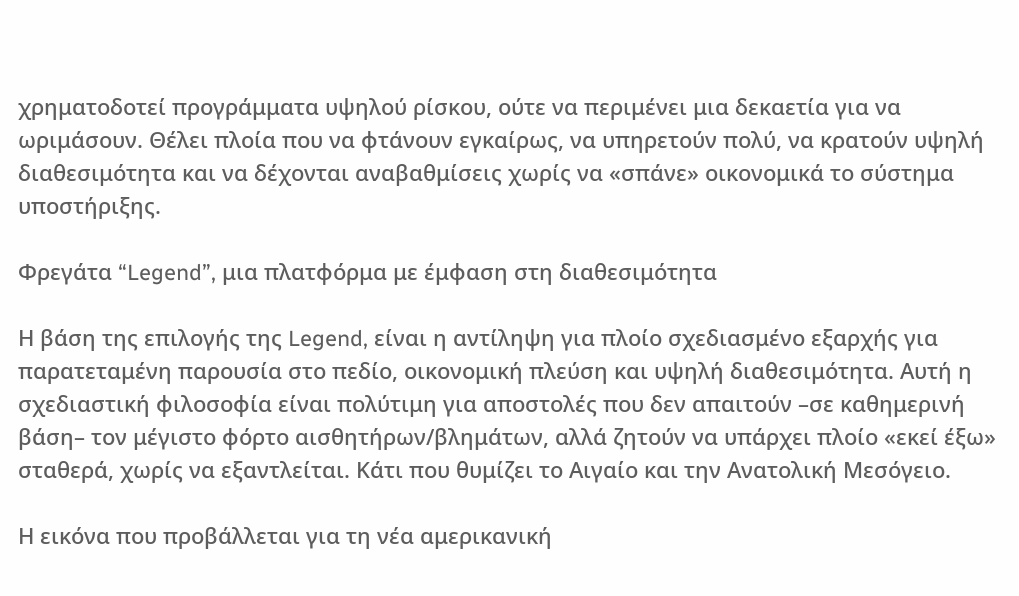χρηματοδοτεί προγράμματα υψηλού ρίσκου, ούτε να περιμένει μια δεκαετία για να ωριμάσουν. Θέλει πλοία που να φτάνουν εγκαίρως, να υπηρετούν πολύ, να κρατούν υψηλή διαθεσιμότητα και να δέχονται αναβαθμίσεις χωρίς να «σπάνε» οικονομικά το σύστημα υποστήριξης.

Φρεγάτα “Legend”, μια πλατφόρμα με έμφαση στη διαθεσιμότητα

Η βάση της επιλογής της Legend, είναι η αντίληψη για πλοίο σχεδιασμένο εξαρχής για παρατεταμένη παρουσία στο πεδίο, οικονομική πλεύση και υψηλή διαθεσιμότητα. Αυτή η σχεδιαστική φιλοσοφία είναι πολύτιμη για αποστολές που δεν απαιτούν –σε καθημερινή βάση– τον μέγιστο φόρτο αισθητήρων/βλημάτων, αλλά ζητούν να υπάρχει πλοίο «εκεί έξω» σταθερά, χωρίς να εξαντλείται. Κάτι που θυμίζει το Αιγαίο και την Ανατολική Μεσόγειο.

Η εικόνα που προβάλλεται για τη νέα αμερικανική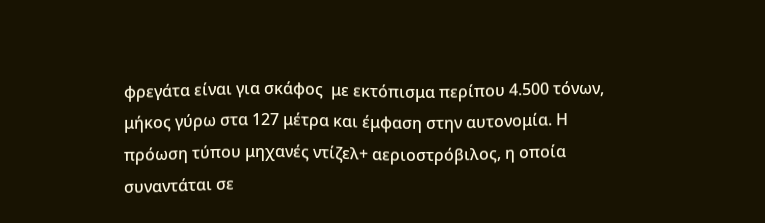φρεγάτα είναι για σκάφος  με εκτόπισμα περίπου 4.500 τόνων, μήκος γύρω στα 127 μέτρα και έμφαση στην αυτονομία. Η πρόωση τύπου μηχανές ντίζελ+ αεριοστρόβιλος, η οποία συναντάται σε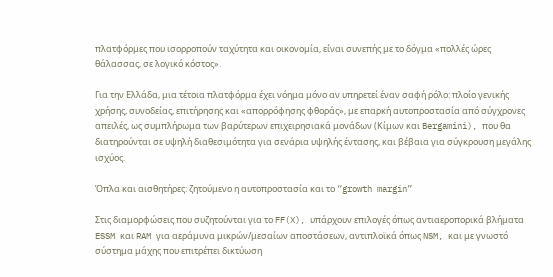πλατφόρμες που ισορροπούν ταχύτητα και οικονομία, είναι συνεπής με το δόγμα «πολλές ώρες θάλασσας, σε λογικό κόστος».

Για την Ελλάδα, μια τέτοια πλατφόρμα έχει νόημα μόνο αν υπηρετεί έναν σαφή ρόλο: πλοίο γενικής χρήσης, συνοδείας, επιτήρησης και «απορρόφησης φθοράς», με επαρκή αυτοπροστασία από σύγχρονες απειλές, ως συμπλήρωμα των βαρύτερων επιχειρησιακά μονάδων (Κίμων και Bergamini), που θα διατηρούνται σε υψηλή διαθεσιμότητα για σενάρια υψηλής έντασης, και βέβαια για σύγκρουση μεγάλης ισχύος.

Όπλα και αισθητήρες: ζητούμενο η αυτοπροστασία και το “growth margin”

Στις διαμορφώσεις που συζητούνται για το FF(X), υπάρχουν επιλογές όπως αντιαεροπορικά βλήματα ESSM και RAM για αεράμυνα μικρών/μεσαίων αποστάσεων, αντιπλοϊκά όπως NSM, και με γνωστό σύστημα μάχης που επιτρέπει δικτύωση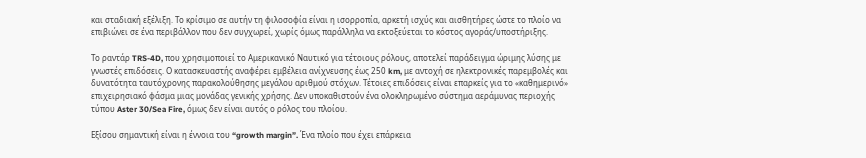και σταδιακή εξέλιξη. Το κρίσιμο σε αυτήν τη φιλοσοφία είναι η ισορροπία, αρκετή ισχύς και αισθητήρες ώστε το πλοίο να επιβιώνει σε ένα περιβάλλον που δεν συγχωρεί, χωρίς όμως παράλληλα να εκτοξεύεται το κόστος αγοράς/υποστήριξης.

Το ραντάρ TRS-4D, που χρησιμοποιεί το Αμερικανικό Ναυτικό για τέτοιους ρόλους, αποτελεί παράδειγμα ώριμης λύσης με γνωστές επιδόσεις. Ο κατασκευαστής αναφέρει εμβέλεια ανίχνευσης έως 250 km, με αντοχή σε ηλεκτρονικές παρεμβολές και δυνατότητα ταυτόχρονης παρακολούθησης μεγάλου αριθμού στόχων. Τέτοιες επιδόσεις είναι επαρκείς για το «καθημερινό» επιχειρησιακό φάσμα μιας μονάδας γενικής χρήσης. Δεν υποκαθιστούν ένα ολοκληρωμένο σύστημα αεράμυνας περιοχής τύπου Aster 30/Sea Fire, όμως δεν είναι αυτός ο ρόλος του πλοίου.

Εξίσου σημαντική είναι η έννοια του “growth margin”. Ένα πλοίο που έχει επάρκεια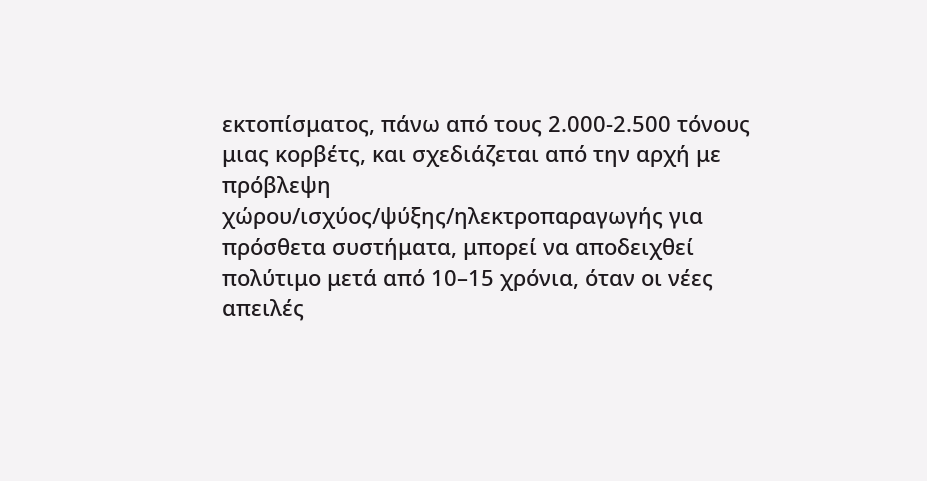εκτοπίσματος, πάνω από τους 2.000-2.500 τόνους μιας κορβέτς, και σχεδιάζεται από την αρχή με πρόβλεψη χώρου/ισχύος/ψύξης/ηλεκτροπαραγωγής για πρόσθετα συστήματα, μπορεί να αποδειχθεί πολύτιμο μετά από 10–15 χρόνια, όταν οι νέες απειλές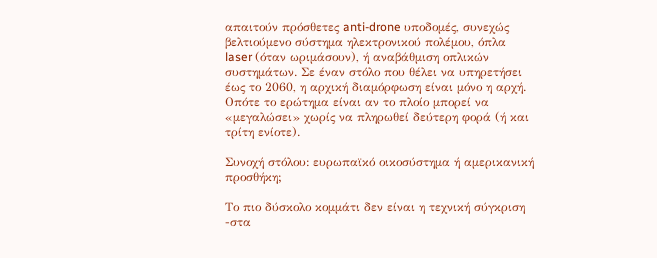απαιτούν πρόσθετες anti-drone υποδομές, συνεχώς βελτιούμενο σύστημα ηλεκτρονικού πολέμου, όπλα laser (όταν ωριμάσουν), ή αναβάθμιση οπλικών συστημάτων. Σε έναν στόλο που θέλει να υπηρετήσει έως το 2060, η αρχική διαμόρφωση είναι μόνο η αρχή. Οπότε το ερώτημα είναι αν το πλοίο μπορεί να «μεγαλώσει» χωρίς να πληρωθεί δεύτερη φορά (ή και τρίτη ενίοτε).

Συνοχή στόλου: ευρωπαϊκό οικοσύστημα ή αμερικανική προσθήκη;

Το πιο δύσκολο κομμάτι δεν είναι η τεχνική σύγκριση -στα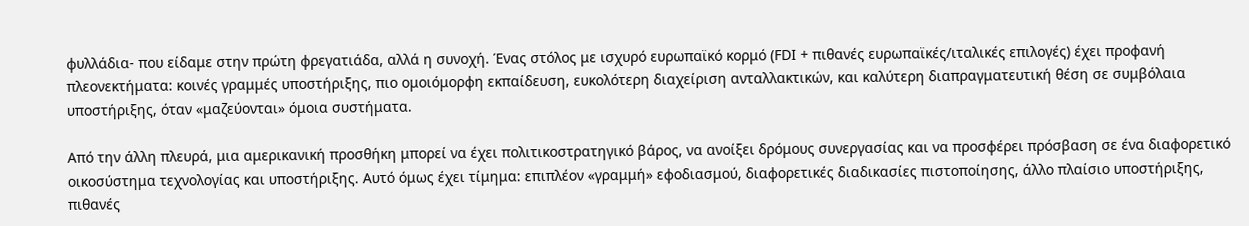φυλλάδια- που είδαμε στην πρώτη φρεγατιάδα, αλλά η συνοχή. Ένας στόλος με ισχυρό ευρωπαϊκό κορμό (FDI + πιθανές ευρωπαϊκές/ιταλικές επιλογές) έχει προφανή πλεονεκτήματα: κοινές γραμμές υποστήριξης, πιο ομοιόμορφη εκπαίδευση, ευκολότερη διαχείριση ανταλλακτικών, και καλύτερη διαπραγματευτική θέση σε συμβόλαια υποστήριξης, όταν «μαζεύονται» όμοια συστήματα.

Από την άλλη πλευρά, μια αμερικανική προσθήκη μπορεί να έχει πολιτικοστρατηγικό βάρος, να ανοίξει δρόμους συνεργασίας και να προσφέρει πρόσβαση σε ένα διαφορετικό οικοσύστημα τεχνολογίας και υποστήριξης. Αυτό όμως έχει τίμημα: επιπλέον «γραμμή» εφοδιασμού, διαφορετικές διαδικασίες πιστοποίησης, άλλο πλαίσιο υποστήριξης, πιθανές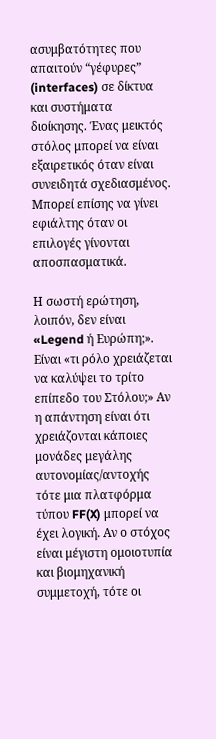ασυμβατότητες που απαιτούν “γέφυρες” (interfaces) σε δίκτυα και συστήματα διοίκησης. Ένας μεικτός στόλος μπορεί να είναι εξαιρετικός όταν είναι συνειδητά σχεδιασμένος. Μπορεί επίσης να γίνει εφιάλτης όταν οι επιλογές γίνονται αποσπασματικά.

Η σωστή ερώτηση, λοιπόν, δεν είναι «Legend ή Ευρώπη;». Είναι «τι ρόλο χρειάζεται να καλύψει το τρίτο επίπεδο του Στόλου;» Αν η απάντηση είναι ότι χρειάζονται κάποιες μονάδες μεγάλης αυτονομίας/αντοχής τότε μια πλατφόρμα τύπου FF(X) μπορεί να έχει λογική. Αν ο στόχος είναι μέγιστη ομοιοτυπία και βιομηχανική συμμετοχή, τότε οι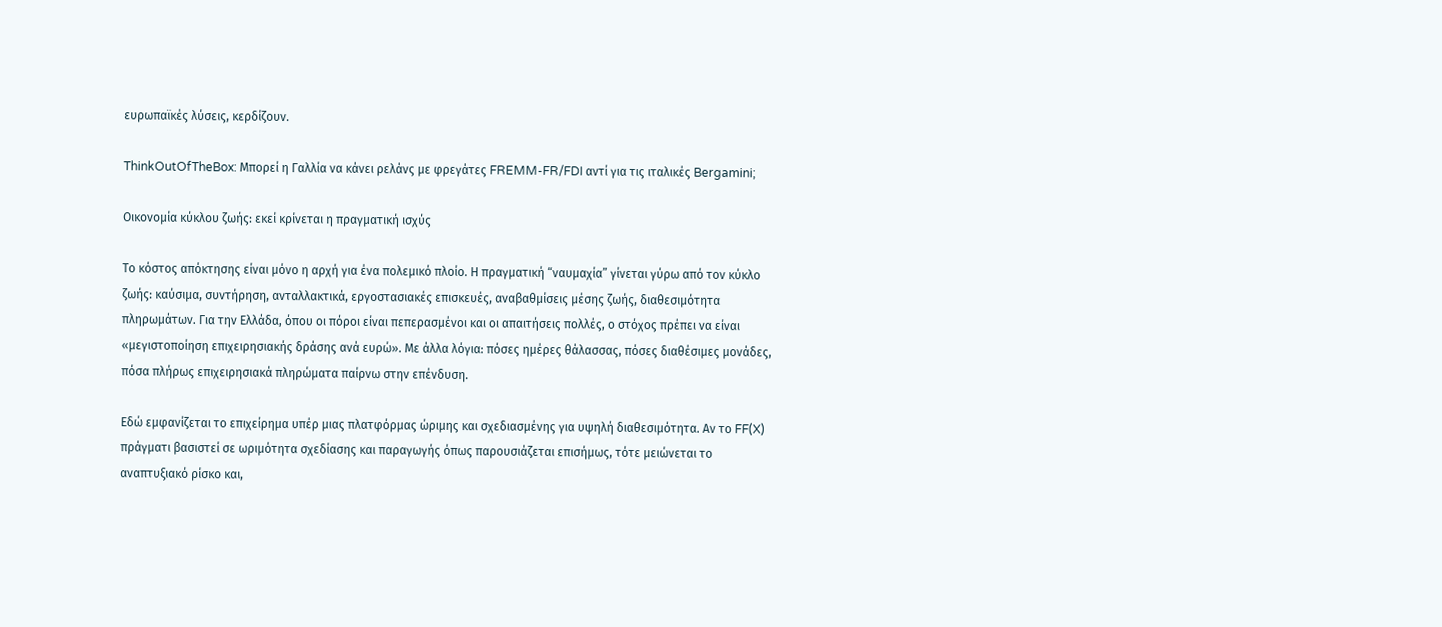ευρωπαϊκές λύσεις, κερδίζουν.

ThinkOutOfTheBox: Μπορεί η Γαλλία να κάνει ρελάνς με φρεγάτες FREMM-FR/FDI αντί για τις ιταλικές Bergamini;

Οικονομία κύκλου ζωής: εκεί κρίνεται η πραγματική ισχύς

Το κόστος απόκτησης είναι μόνο η αρχή για ένα πολεμικό πλοίο. Η πραγματική “ναυμαχία” γίνεται γύρω από τον κύκλο ζωής: καύσιμα, συντήρηση, ανταλλακτικά, εργοστασιακές επισκευές, αναβαθμίσεις μέσης ζωής, διαθεσιμότητα πληρωμάτων. Για την Ελλάδα, όπου οι πόροι είναι πεπερασμένοι και οι απαιτήσεις πολλές, ο στόχος πρέπει να είναι «μεγιστοποίηση επιχειρησιακής δράσης ανά ευρώ». Με άλλα λόγια: πόσες ημέρες θάλασσας, πόσες διαθέσιμες μονάδες, πόσα πλήρως επιχειρησιακά πληρώματα παίρνω στην επένδυση.

Εδώ εμφανίζεται το επιχείρημα υπέρ μιας πλατφόρμας ώριμης και σχεδιασμένης για υψηλή διαθεσιμότητα. Αν το FF(X) πράγματι βασιστεί σε ωριμότητα σχεδίασης και παραγωγής όπως παρουσιάζεται επισήμως, τότε μειώνεται το αναπτυξιακό ρίσκο και,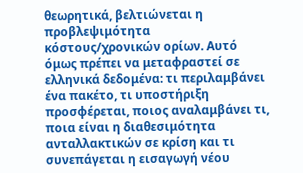θεωρητικά, βελτιώνεται η προβλεψιμότητα κόστους/χρονικών ορίων. Αυτό όμως πρέπει να μεταφραστεί σε ελληνικά δεδομένα: τι περιλαμβάνει ένα πακέτο, τι υποστήριξη προσφέρεται, ποιος αναλαμβάνει τι, ποια είναι η διαθεσιμότητα ανταλλακτικών σε κρίση και τι συνεπάγεται η εισαγωγή νέου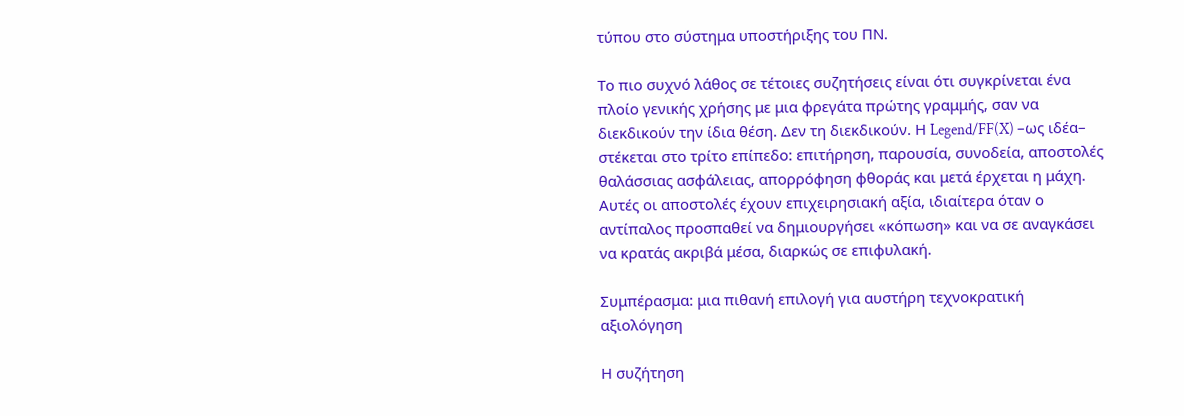τύπου στο σύστημα υποστήριξης του ΠΝ.

Το πιο συχνό λάθος σε τέτοιες συζητήσεις είναι ότι συγκρίνεται ένα πλοίο γενικής χρήσης με μια φρεγάτα πρώτης γραμμής, σαν να διεκδικούν την ίδια θέση. Δεν τη διεκδικούν. Η Legend/FF(X) –ως ιδέα– στέκεται στο τρίτο επίπεδο: επιτήρηση, παρουσία, συνοδεία, αποστολές θαλάσσιας ασφάλειας, απορρόφηση φθοράς και μετά έρχεται η μάχη. Αυτές οι αποστολές έχουν επιχειρησιακή αξία, ιδιαίτερα όταν ο αντίπαλος προσπαθεί να δημιουργήσει «κόπωση» και να σε αναγκάσει να κρατάς ακριβά μέσα, διαρκώς σε επιφυλακή.

Συμπέρασμα: μια πιθανή επιλογή για αυστήρη τεχνοκρατική αξιολόγηση

Η συζήτηση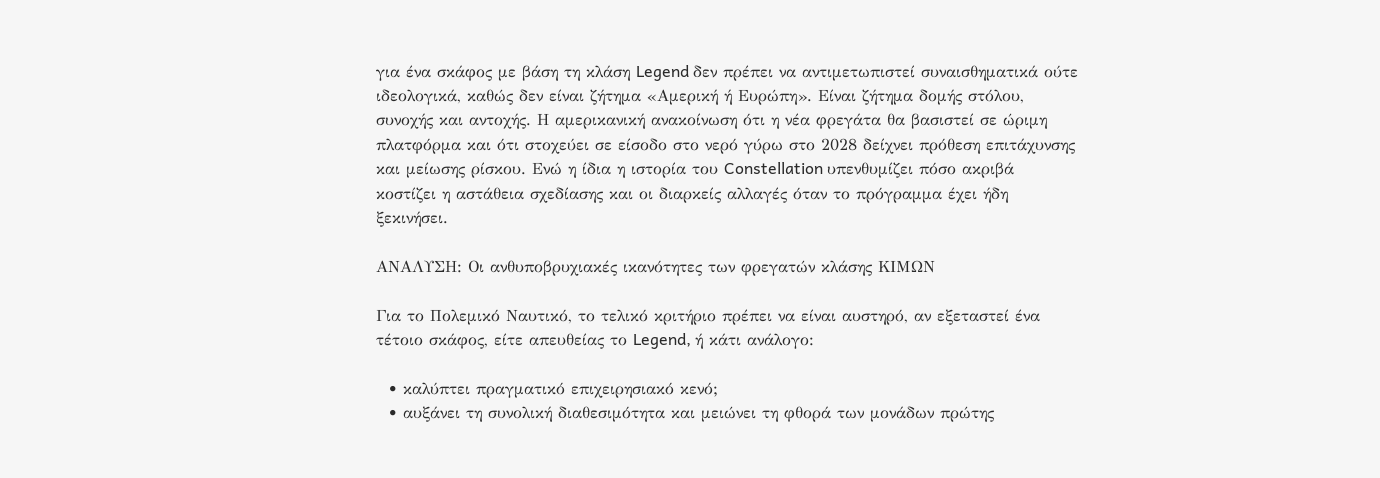για ένα σκάφος με βάση τη κλάση Legend δεν πρέπει να αντιμετωπιστεί συναισθηματικά ούτε ιδεολογικά, καθώς δεν είναι ζήτημα «Αμερική ή Ευρώπη». Είναι ζήτημα δομής στόλου, συνοχής και αντοχής. Η αμερικανική ανακοίνωση ότι η νέα φρεγάτα θα βασιστεί σε ώριμη πλατφόρμα και ότι στοχεύει σε είσοδο στο νερό γύρω στο 2028 δείχνει πρόθεση επιτάχυνσης και μείωσης ρίσκου. Ενώ η ίδια η ιστορία του Constellation υπενθυμίζει πόσο ακριβά κοστίζει η αστάθεια σχεδίασης και οι διαρκείς αλλαγές όταν το πρόγραμμα έχει ήδη ξεκινήσει.

ΑΝΑΛΥΣΗ: Οι ανθυποβρυχιακές ικανότητες των φρεγατών κλάσης ΚΙΜΩΝ

Για το Πολεμικό Ναυτικό, το τελικό κριτήριο πρέπει να είναι αυστηρό, αν εξεταστεί ένα τέτοιο σκάφος, είτε απευθείας το Legend, ή κάτι ανάλογο:

  • καλύπτει πραγματικό επιχειρησιακό κενό;
  • αυξάνει τη συνολική διαθεσιμότητα και μειώνει τη φθορά των μονάδων πρώτης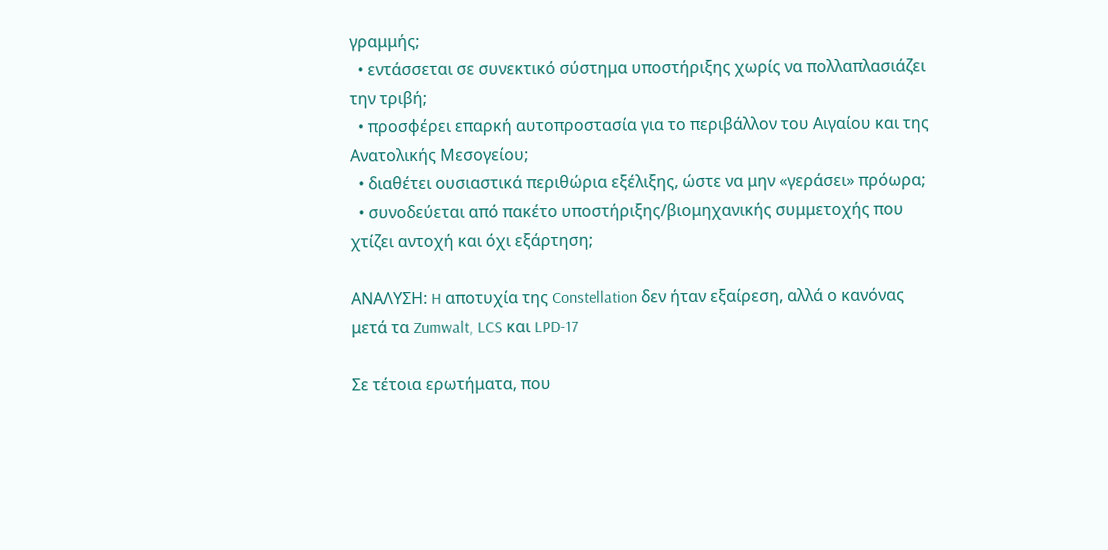γραμμής;
  • εντάσσεται σε συνεκτικό σύστημα υποστήριξης χωρίς να πολλαπλασιάζει την τριβή;
  • προσφέρει επαρκή αυτοπροστασία για το περιβάλλον του Αιγαίου και της Ανατολικής Μεσογείου;
  • διαθέτει ουσιαστικά περιθώρια εξέλιξης, ώστε να μην «γεράσει» πρόωρα;
  • συνοδεύεται από πακέτο υποστήριξης/βιομηχανικής συμμετοχής που χτίζει αντοχή και όχι εξάρτηση;

ΑΝΑΛΥΣΗ: H αποτυχία της Constellation δεν ήταν εξαίρεση, αλλά ο κανόνας μετά τα Zumwalt, LCS και LPD-17

Σε τέτοια ερωτήματα, που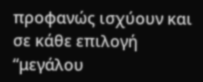προφανώς ισχύουν και σε κάθε επιλογή “μεγάλου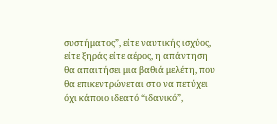συστήματος”, είτε ναυτικής ισχύος, είτε ξηράς είτε αέρος, η απάντηση θα απαιτήσει μια βαθιά μελέτη, που θα επικεντρώνεται στο να πετύχει όχι κάποιο ιδεατό “ιδανικό”,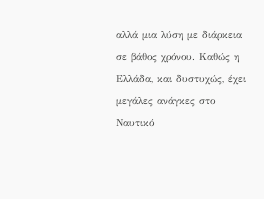αλλά μια λύση με διάρκεια σε βάθος χρόνου. Καθώς η Ελλάδα, και δυστυχώς, έχει μεγάλες ανάγκες στο Ναυτικό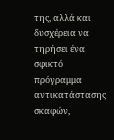της, αλλά και δυσχέρεια να τηρήσει ένα σφικτό πρόγραμμα αντικατάστασης σκαφών,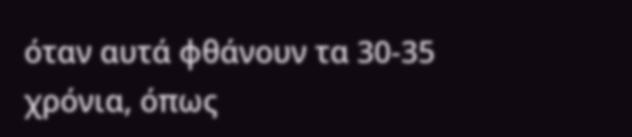όταν αυτά φθάνουν τα 30-35 χρόνια, όπως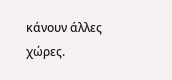κάνουν άλλες χώρες.